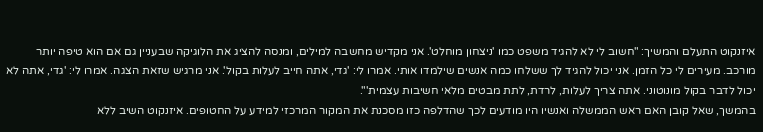איזנקוט התעלם והמשיך: "חשוב לי לא להגיד משפט כמו 'ניצחון מוחלט'. אני מקדיש מחשבה למילים, ומנסה להציג את הלוגיקה שבעניין גם אם הוא טיפה יותר מורכב. מעירים לי כל הזמן. אני יכול להגיד לך ששלחו כמה אנשים שילמדו אותי. אמרו לי: 'גדי, אתה חייב לעלות בקול'. אני מרגיש שזאת הצגה. אמרו לי: 'גדי, אתה לא יכול לדבר בקול מונוטוני. אתה צריך לעלות, לרדת, לתת מבטים מלאי חשיבות עצמית'".
בהמשך, שאל קובן האם ראש הממשלה ואנשיו היו מודעים לכך שהדלפה כזו מסכנת את המקור המרכזי למידע על החטופים. איזנקוט השיב ללא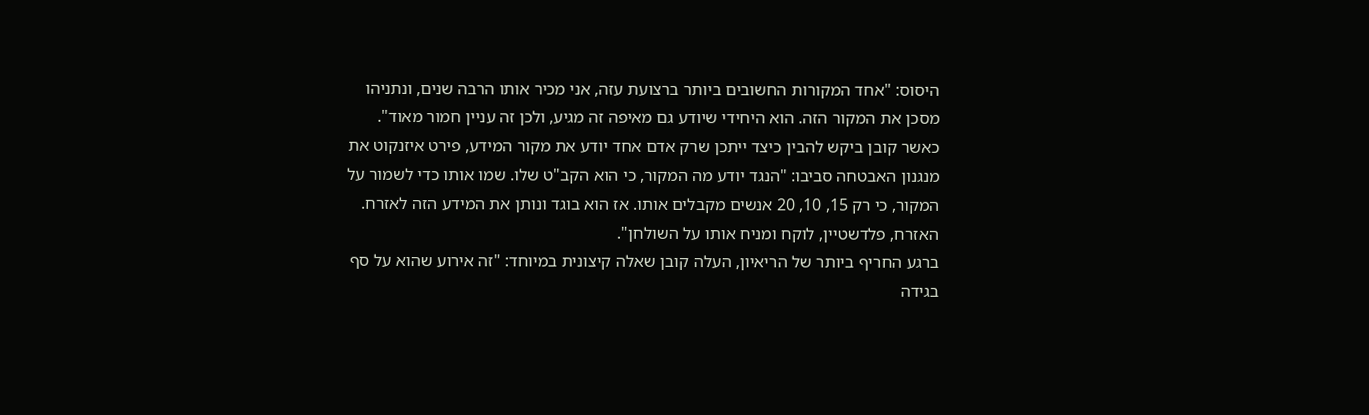היסוס: "אחד המקורות החשובים ביותר ברצועת עזה, אני מכיר אותו הרבה שנים, ונתניהו מסכן את המקור הזה. הוא היחידי שיודע גם מאיפה זה מגיע, ולכן זה עניין חמור מאוד".
כאשר קובן ביקש להבין כיצד ייתכן שרק אדם אחד יודע את מקור המידע, פירט איזנקוט את מנגנון האבטחה סביבו: "הנגד יודע מה המקור, כי הוא הקב"ט שלו. שמו אותו כדי לשמור על המקור, כי רק 15, 10, 20 אנשים מקבלים אותו. אז הוא בוגד ונותן את המידע הזה לאזרח. האזרח, פלדשטיין, לוקח ומניח אותו על השולחן".
ברגע החריף ביותר של הריאיון, העלה קובן שאלה קיצונית במיוחד: "זה אירוע שהוא על סף בגידה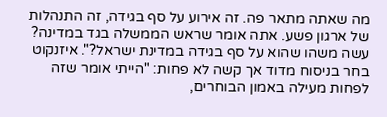מה שאתה מתאר פה. זה אירוע על סף בגידה, זה התנהלות של ארגון פשע. אתה אומר שראש הממשלה בגד במדינה? עשה משהו שהוא על סף בגידה במדינת ישראל?". איזנקוט בחר בניסוח מדוד אך קשה לא פחות: "הייתי אומר שזה לפחות מעילה באמון הבוחרים,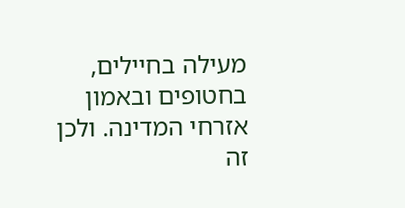מעילה בחיילים, בחטופים ובאמון אזרחי המדינה. ולכן זה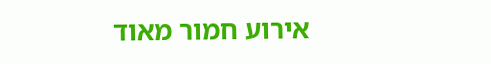אירוע חמור מאוד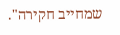שמחייב חקירה".